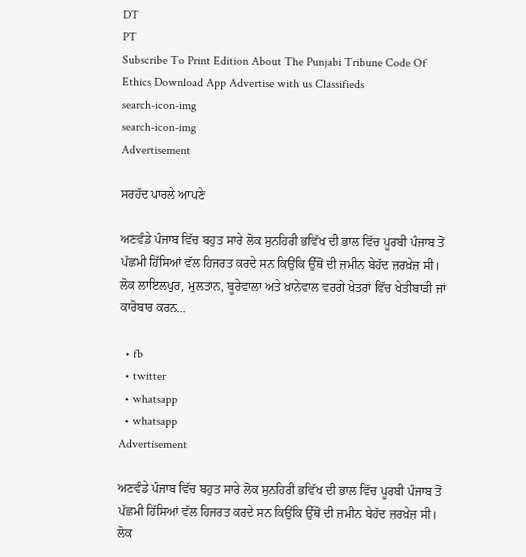DT
PT
Subscribe To Print Edition About The Punjabi Tribune Code Of Ethics Download App Advertise with us Classifieds
search-icon-img
search-icon-img
Advertisement

ਸਰਹੱਦ ਪਾਰਲੇ ਆਪਣੇ

ਅਣਵੰਡੇ ਪੰਜਾਬ ਵਿੱਚ ਬਹੁਤ ਸਾਰੇ ਲੋਕ ਸੁਨਹਿਰੀ ਭਵਿੱਖ ਦੀ ਭਾਲ ਵਿੱਚ ਪੂਰਬੀ ਪੰਜਾਬ ਤੋਂ ਪੱਛਮੀ ਹਿੱਸਿਆਂ ਵੱਲ ਹਿਜਰਤ ਕਰਦੇ ਸਨ ਕਿਉਂਕਿ ਉੱਥੋਂ ਦੀ ਜ਼ਮੀਨ ਬੇਹੱਦ ਜ਼ਰਖ਼ੇਜ਼ ਸੀ। ਲੋਕ ਲਾਇਲਪੁਰ, ਮੁਲਤਾਨ, ਬੂਰੇਵਾਲਾ ਅਤੇ ਖ਼ਾਨੇਵਾਲ ਵਰਗੇ ਖੇਤਰਾਂ ਵਿੱਚ ਖੇਤੀਬਾੜੀ ਜਾਂ ਕਾਰੋਬਾਰ ਕਰਨ...

  • fb
  • twitter
  • whatsapp
  • whatsapp
Advertisement

ਅਣਵੰਡੇ ਪੰਜਾਬ ਵਿੱਚ ਬਹੁਤ ਸਾਰੇ ਲੋਕ ਸੁਨਹਿਰੀ ਭਵਿੱਖ ਦੀ ਭਾਲ ਵਿੱਚ ਪੂਰਬੀ ਪੰਜਾਬ ਤੋਂ ਪੱਛਮੀ ਹਿੱਸਿਆਂ ਵੱਲ ਹਿਜਰਤ ਕਰਦੇ ਸਨ ਕਿਉਂਕਿ ਉੱਥੋਂ ਦੀ ਜ਼ਮੀਨ ਬੇਹੱਦ ਜ਼ਰਖ਼ੇਜ਼ ਸੀ। ਲੋਕ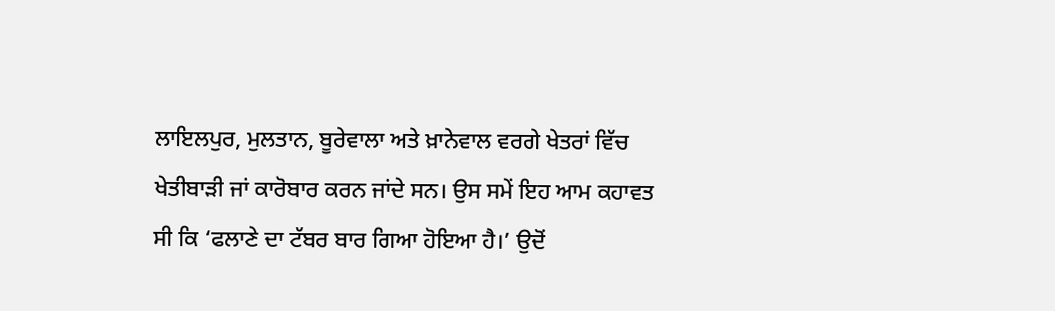ਲਾਇਲਪੁਰ, ਮੁਲਤਾਨ, ਬੂਰੇਵਾਲਾ ਅਤੇ ਖ਼ਾਨੇਵਾਲ ਵਰਗੇ ਖੇਤਰਾਂ ਵਿੱਚ ਖੇਤੀਬਾੜੀ ਜਾਂ ਕਾਰੋਬਾਰ ਕਰਨ ਜਾਂਦੇ ਸਨ। ਉਸ ਸਮੇਂ ਇਹ ਆਮ ਕਹਾਵਤ ਸੀ ਕਿ ‘ਫਲਾਣੇ ਦਾ ਟੱਬਰ ਬਾਰ ਗਿਆ ਹੋਇਆ ਹੈ।’ ਉਦੋਂ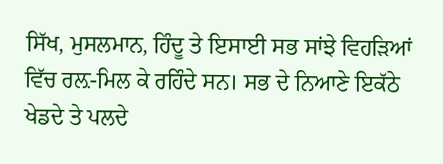ਸਿੱਖ, ਮੁਸਲਮਾਨ, ਹਿੰਦੂ ਤੇ ਇਸਾਈ ਸਭ ਸਾਂਝੇ ਵਿਹੜਿਆਂ ਵਿੱਚ ਰਲ਼-ਮਿਲ ਕੇ ਰਹਿੰਦੇ ਸਨ। ਸਭ ਦੇ ਨਿਆਣੇ ਇਕੱਠੇ ਖੇਡਦੇ ਤੇ ਪਲਦੇ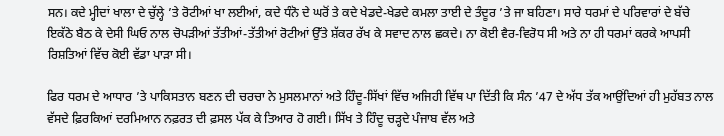ਸਨ। ਕਦੇ ਮ੍ਹੀਦਾਂ ਖਾਲਾ ਦੇ ਚੁੱਲ੍ਹੇ ’ਤੇ ਰੋਟੀਆਂ ਖਾ ਲਈਆਂ, ਕਦੇ ਧੰਨੋ ਦੇ ਘਰੋਂ ਤੇ ਕਦੇ ਖੇਡਦੇ-ਖੇਡਦੇ ਕਮਲਾ ਤਾਈ ਦੇ ਤੰਦੂਰ ’ਤੇ ਜਾ ਬਹਿਣਾ। ਸਾਰੇ ਧਰਮਾਂ ਦੇ ਪਰਿਵਾਰਾਂ ਦੇ ਬੱਚੇ ਇਕੱਠੇ ਬੈਠ ਕੇ ਦੇਸੀ ਘਿਓ ਨਾਲ ਚੋਪੜੀਆਂ ਤੱਤੀਆਂ-ਤੱਤੀਆਂ ਰੋਟੀਆਂ ਉੱਤੇ ਸ਼ੱਕਰ ਰੱਖ ਕੇ ਸਵਾਦ ਨਾਲ ਛਕਦੇ। ਨਾ ਕੋਈ ਵੈਰ-ਵਿਰੋਧ ਸੀ ਅਤੇ ਨਾ ਹੀ ਧਰਮਾਂ ਕਰਕੇ ਆਪਸੀ ਰਿਸ਼ਤਿਆਂ ਵਿੱਚ ਕੋਈ ਵੱਡਾ ਪਾੜਾ ਸੀ।

ਫਿਰ ਧਰਮ ਦੇ ਆਧਾਰ ’ਤੇ ਪਾਕਿਸਤਾਨ ਬਣਨ ਦੀ ਚਰਚਾ ਨੇ ਮੁਸਲਮਾਨਾਂ ਅਤੇ ਹਿੰਦੂ-ਸਿੱਖਾਂ ਵਿੱਚ ਅਜਿਹੀ ਵਿੱਥ ਪਾ ਦਿੱਤੀ ਕਿ ਸੰਨ ’47 ਦੇ ਅੱਧ ਤੱਕ ਆਉਂਦਿਆਂ ਹੀ ਮੁਹੱਬਤ ਨਾਲ ਵੱਸਦੇ ਫ਼ਿਰਕਿਆਂ ਦਰਮਿਆਨ ਨਫ਼ਰਤ ਦੀ ਫ਼ਸਲ ਪੱਕ ਕੇ ਤਿਆਰ ਹੋ ਗਈ। ਸਿੱਖ ਤੇ ਹਿੰਦੂ ਚੜ੍ਹਦੇ ਪੰਜਾਬ ਵੱਲ ਅਤੇ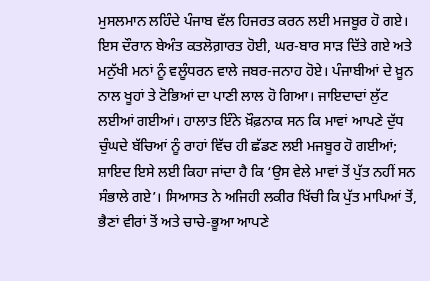ਮੁਸਲਮਾਨ ਲਹਿੰਦੇ ਪੰਜਾਬ ਵੱਲ ਹਿਜਰਤ ਕਰਨ ਲਈ ਮਜਬੂਰ ਹੋ ਗਏ। ਇਸ ਦੌਰਾਨ ਬੇਅੰਤ ਕਤਲੋਗ਼ਾਰਤ ਹੋਈ, ਘਰ-ਬਾਰ ਸਾੜ ਦਿੱਤੇ ਗਏ ਅਤੇ ਮਨੁੱਖੀ ਮਨਾਂ ਨੂੰ ਵਲੂੰਧਰਨ ਵਾਲੇ ਜਬਰ-ਜਨਾਹ ਹੋਏ। ਪੰਜਾਬੀਆਂ ਦੇ ਖ਼ੂਨ ਨਾਲ ਖੂਹਾਂ ਤੇ ਟੋਭਿਆਂ ਦਾ ਪਾਣੀ ਲਾਲ ਹੋ ਗਿਆ। ਜਾਇਦਾਦਾਂ ਲੁੱਟ ਲਈਆਂ ਗਈਆਂ। ਹਾਲਾਤ ਇੰਨੇ ਖ਼ੌਫ਼ਨਾਕ ਸਨ ਕਿ ਮਾਵਾਂ ਆਪਣੇ ਦੁੱਧ ਚੁੰਘਦੇ ਬੱਚਿਆਂ ਨੂੰ ਰਾਹਾਂ ਵਿੱਚ ਹੀ ਛੱਡਣ ਲਈ ਮਜਬੂਰ ਹੋ ਗਈਆਂ; ਸ਼ਾਇਦ ਇਸੇ ਲਈ ਕਿਹਾ ਜਾਂਦਾ ਹੈ ਕਿ ‘ਉਸ ਵੇਲੇ ਮਾਵਾਂ ਤੋਂ ਪੁੱਤ ਨਹੀਂ ਸਨ ਸੰਭਾਲੇ ਗਏ’। ਸਿਆਸਤ ਨੇ ਅਜਿਹੀ ਲਕੀਰ ਖਿੱਚੀ ਕਿ ਪੁੱਤ ਮਾਪਿਆਂ ਤੋਂ, ਭੈਣਾਂ ਵੀਰਾਂ ਤੋਂ ਅਤੇ ਚਾਚੇ-ਭੂਆ ਆਪਣੇ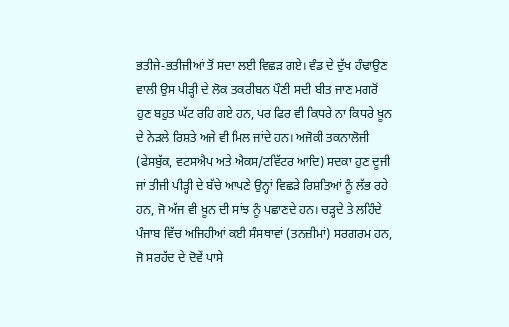ਭਤੀਜੇ-ਭਤੀਜੀਆਂ ਤੋਂ ਸਦਾ ਲਈ ਵਿਛੜ ਗਏ। ਵੰਡ ਦੇ ਦੁੱਖ ਹੰਢਾਉਣ ਵਾਲੀ ਉਸ ਪੀੜ੍ਹੀ ਦੇ ਲੋਕ ਤਕਰੀਬਨ ਪੌਣੀ ਸਦੀ ਬੀਤ ਜਾਣ ਮਗਰੋਂ ਹੁਣ ਬਹੁਤ ਘੱਟ ਰਹਿ ਗਏ ਹਨ, ਪਰ ਫਿਰ ਵੀ ਕਿਧਰੇ ਨਾ ਕਿਧਰੇ ਖ਼ੂਨ ਦੇ ਨੇੜਲੇ ਰਿਸ਼ਤੇ ਅਜੇ ਵੀ ਮਿਲ ਜਾਂਦੇ ਹਨ। ਅਜੋਕੀ ਤਕਨਾਲੋਜੀ (ਫੇਸਬੁੱਕ, ਵਟਸਐਪ ਅਤੇ ਐਕਸ/ਟਵਿੱਟਰ ਆਦਿ) ਸਦਕਾ ਹੁਣ ਦੂਜੀ ਜਾਂ ਤੀਜੀ ਪੀੜ੍ਹੀ ਦੇ ਬੱਚੇ ਆਪਣੇ ਉਨ੍ਹਾਂ ਵਿਛੜੇ ਰਿਸ਼ਤਿਆਂ ਨੂੰ ਲੱਭ ਰਹੇ ਹਨ, ਜੋ ਅੱਜ ਵੀ ਖ਼ੂਨ ਦੀ ਸਾਂਝ ਨੂੰ ਪਛਾਣਦੇ ਹਨ। ਚੜ੍ਹਦੇ ਤੇ ਲਹਿੰਦੇ ਪੰਜਾਬ ਵਿੱਚ ਅਜਿਹੀਆਂ ਕਈ ਸੰਸਥਾਵਾਂ (ਤਨਜ਼ੀਮਾਂ) ਸਰਗਰਮ ਹਨ, ਜੋ ਸਰਹੱਦ ਦੇ ਦੋਵੇਂ ਪਾਸੇ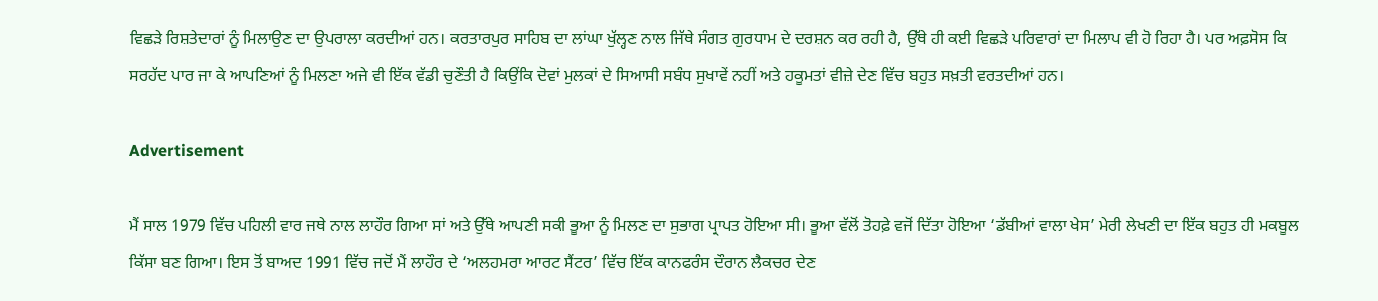ਵਿਛੜੇ ਰਿਸ਼ਤੇਦਾਰਾਂ ਨੂੰ ਮਿਲਾਉਣ ਦਾ ਉਪਰਾਲਾ ਕਰਦੀਆਂ ਹਨ। ਕਰਤਾਰਪੁਰ ਸਾਹਿਬ ਦਾ ਲਾਂਘਾ ਖੁੱਲ੍ਹਣ ਨਾਲ ਜਿੱਥੇ ਸੰਗਤ ਗੁਰਧਾਮ ਦੇ ਦਰਸ਼ਨ ਕਰ ਰਹੀ ਹੈ, ਉੱਥੇ ਹੀ ਕਈ ਵਿਛੜੇ ਪਰਿਵਾਰਾਂ ਦਾ ਮਿਲਾਪ ਵੀ ਹੋ ਰਿਹਾ ਹੈ। ਪਰ ਅਫ਼ਸੋਸ ਕਿ ਸਰਹੱਦ ਪਾਰ ਜਾ ਕੇ ਆਪਣਿਆਂ ਨੂੰ ਮਿਲਣਾ ਅਜੇ ਵੀ ਇੱਕ ਵੱਡੀ ਚੁਣੌਤੀ ਹੈ ਕਿਉਂਕਿ ਦੋਵਾਂ ਮੁਲਕਾਂ ਦੇ ਸਿਆਸੀ ਸਬੰਧ ਸੁਖਾਵੇਂ ਨਹੀਂ ਅਤੇ ਹਕੂਮਤਾਂ ਵੀਜ਼ੇ ਦੇਣ ਵਿੱਚ ਬਹੁਤ ਸਖ਼ਤੀ ਵਰਤਦੀਆਂ ਹਨ।

Advertisement

ਮੈਂ ਸਾਲ 1979 ਵਿੱਚ ਪਹਿਲੀ ਵਾਰ ਜਥੇ ਨਾਲ ਲਾਹੌਰ ਗਿਆ ਸਾਂ ਅਤੇ ਉੱਥੇ ਆਪਣੀ ਸਕੀ ਭੂਆ ਨੂੰ ਮਿਲਣ ਦਾ ਸੁਭਾਗ ਪ੍ਰਾਪਤ ਹੋਇਆ ਸੀ। ਭੂਆ ਵੱਲੋਂ ਤੋਹਫ਼ੇ ਵਜੋਂ ਦਿੱਤਾ ਹੋਇਆ ‘ਡੱਬੀਆਂ ਵਾਲਾ ਖੇਸ’ ਮੇਰੀ ਲੇਖਣੀ ਦਾ ਇੱਕ ਬਹੁਤ ਹੀ ਮਕਬੂਲ ਕਿੱਸਾ ਬਣ ਗਿਆ। ਇਸ ਤੋਂ ਬਾਅਦ 1991 ਵਿੱਚ ਜਦੋਂ ਮੈਂ ਲਾਹੌਰ ਦੇ ‘ਅਲਹਮਰਾ ਆਰਟ ਸੈਂਟਰ’ ਵਿੱਚ ਇੱਕ ਕਾਨਫਰੰਸ ਦੌਰਾਨ ਲੈਕਚਰ ਦੇਣ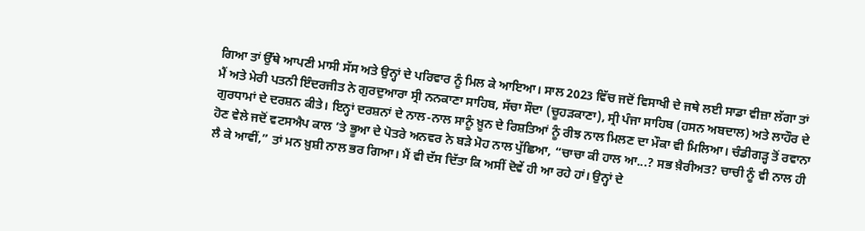ਗਿਆ ਤਾਂ ਉੱਥੇ ਆਪਣੀ ਮਾਸੀ ਸੱਸ ਅਤੇ ਉਨ੍ਹਾਂ ਦੇ ਪਰਿਵਾਰ ਨੂੰ ਮਿਲ ਕੇ ਆਇਆ। ਸਾਲ 2023 ਵਿੱਚ ਜਦੋਂ ਵਿਸਾਖੀ ਦੇ ਜਥੇ ਲਈ ਸਾਡਾ ਵੀਜ਼ਾ ਲੱਗਾ ਤਾਂ ਮੈਂ ਅਤੇ ਮੇਰੀ ਪਤਨੀ ਇੰਦਰਜੀਤ ਨੇ ਗੁਰਦੁਆਰਾ ਸ੍ਰੀ ਨਨਕਾਣਾ ਸਾਹਿਬ, ਸੱਚਾ ਸੌਦਾ (ਚੂਹੜਕਾਣਾ), ਸ੍ਰੀ ਪੰਜਾ ਸਾਹਿਬ (ਹਸਨ ਅਬਦਾਲ) ਅਤੇ ਲਾਹੌਰ ਦੇ ਗੁਰਧਾਮਾਂ ਦੇ ਦਰਸ਼ਨ ਕੀਤੇ। ਇਨ੍ਹਾਂ ਦਰਸ਼ਨਾਂ ਦੇ ਨਾਲ-ਨਾਲ ਸਾਨੂੰ ਖ਼ੂਨ ਦੇ ਰਿਸ਼ਤਿਆਂ ਨੂੰ ਰੀਝ ਨਾਲ ਮਿਲਣ ਦਾ ਮੌਕਾ ਵੀ ਮਿਲਿਆ। ਚੰਡੀਗੜ੍ਹ ਤੋਂ ਰਵਾਨਾ ਹੋਣ ਵੇਲੇ ਜਦੋਂ ਵਟਸਐਪ ਕਾਲ ’ਤੇ ਭੂਆ ਦੇ ਪੋਤਰੇ ਅਨਵਰ ਨੇ ਬੜੇ ਮੋਹ ਨਾਲ ਪੁੱਛਿਆ, “ਚਾਚਾ ਕੀ ਹਾਲ ਆ...? ਸਭ ਖ਼ੈਰੀਅਤ? ਚਾਚੀ ਨੂੰ ਵੀ ਨਾਲ ਹੀ ਲੈ ਕੇ ਆਵੀਂ,” ਤਾਂ ਮਨ ਖ਼ੁਸ਼ੀ ਨਾਲ ਭਰ ਗਿਆ। ਮੈਂ ਵੀ ਦੱਸ ਦਿੱਤਾ ਕਿ ਅਸੀਂ ਦੋਵੇਂ ਹੀ ਆ ਰਹੇ ਹਾਂ। ਉਨ੍ਹਾਂ ਦੇ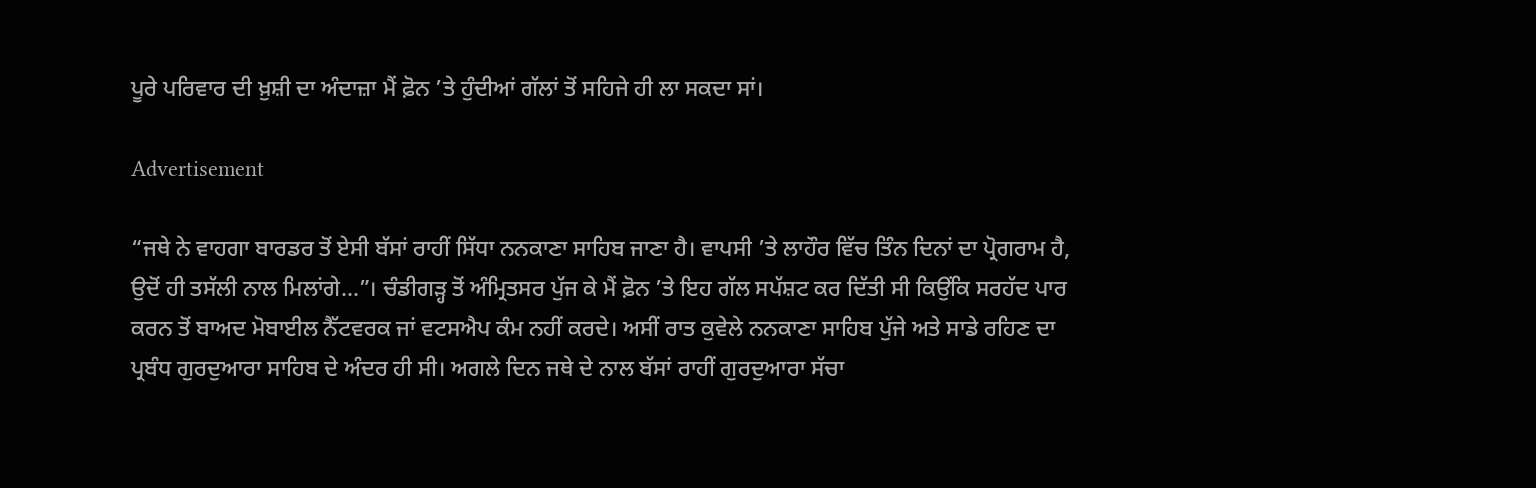ਪੂਰੇ ਪਰਿਵਾਰ ਦੀ ਖ਼ੁਸ਼ੀ ਦਾ ਅੰਦਾਜ਼ਾ ਮੈਂ ਫ਼ੋਨ ’ਤੇ ਹੁੰਦੀਆਂ ਗੱਲਾਂ ਤੋਂ ਸਹਿਜੇ ਹੀ ਲਾ ਸਕਦਾ ਸਾਂ।

Advertisement

“ਜਥੇ ਨੇ ਵਾਹਗਾ ਬਾਰਡਰ ਤੋਂ ਏਸੀ ਬੱਸਾਂ ਰਾਹੀਂ ਸਿੱਧਾ ਨਨਕਾਣਾ ਸਾਹਿਬ ਜਾਣਾ ਹੈ। ਵਾਪਸੀ ’ਤੇ ਲਾਹੌਰ ਵਿੱਚ ਤਿੰਨ ਦਿਨਾਂ ਦਾ ਪ੍ਰੋਗਰਾਮ ਹੈ, ਉਦੋਂ ਹੀ ਤਸੱਲੀ ਨਾਲ ਮਿਲਾਂਗੇ...”। ਚੰਡੀਗੜ੍ਹ ਤੋਂ ਅੰਮ੍ਰਿਤਸਰ ਪੁੱਜ ਕੇ ਮੈਂ ਫ਼ੋਨ ’ਤੇ ਇਹ ਗੱਲ ਸਪੱਸ਼ਟ ਕਰ ਦਿੱਤੀ ਸੀ ਕਿਉਂਕਿ ਸਰਹੱਦ ਪਾਰ ਕਰਨ ਤੋਂ ਬਾਅਦ ਮੋਬਾਈਲ ਨੈੱਟਵਰਕ ਜਾਂ ਵਟਸਐਪ ਕੰਮ ਨਹੀਂ ਕਰਦੇ। ਅਸੀਂ ਰਾਤ ਕੁਵੇਲੇ ਨਨਕਾਣਾ ਸਾਹਿਬ ਪੁੱਜੇ ਅਤੇ ਸਾਡੇ ਰਹਿਣ ਦਾ ਪ੍ਰਬੰਧ ਗੁਰਦੁਆਰਾ ਸਾਹਿਬ ਦੇ ਅੰਦਰ ਹੀ ਸੀ। ਅਗਲੇ ਦਿਨ ਜਥੇ ਦੇ ਨਾਲ ਬੱਸਾਂ ਰਾਹੀਂ ਗੁਰਦੁਆਰਾ ਸੱਚਾ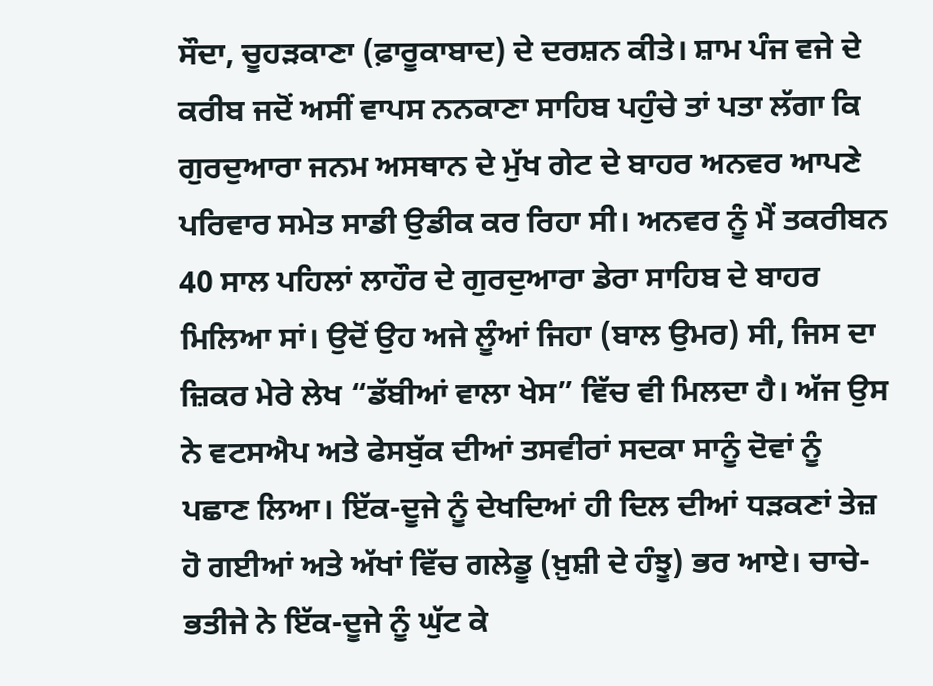ਸੌਦਾ, ਚੂਹੜਕਾਣਾ (ਫ਼ਾਰੂਕਾਬਾਦ) ਦੇ ਦਰਸ਼ਨ ਕੀਤੇ। ਸ਼ਾਮ ਪੰਜ ਵਜੇ ਦੇ ਕਰੀਬ ਜਦੋਂ ਅਸੀਂ ਵਾਪਸ ਨਨਕਾਣਾ ਸਾਹਿਬ ਪਹੁੰਚੇ ਤਾਂ ਪਤਾ ਲੱਗਾ ਕਿ ਗੁਰਦੁਆਰਾ ਜਨਮ ਅਸਥਾਨ ਦੇ ਮੁੱਖ ਗੇਟ ਦੇ ਬਾਹਰ ਅਨਵਰ ਆਪਣੇ ਪਰਿਵਾਰ ਸਮੇਤ ਸਾਡੀ ਉਡੀਕ ਕਰ ਰਿਹਾ ਸੀ। ਅਨਵਰ ਨੂੰ ਮੈਂ ਤਕਰੀਬਨ 40 ਸਾਲ ਪਹਿਲਾਂ ਲਾਹੌਰ ਦੇ ਗੁਰਦੁਆਰਾ ਡੇਰਾ ਸਾਹਿਬ ਦੇ ਬਾਹਰ ਮਿਲਿਆ ਸਾਂ। ਉਦੋਂ ਉਹ ਅਜੇ ਲੂੰਆਂ ਜਿਹਾ (ਬਾਲ ਉਮਰ) ਸੀ, ਜਿਸ ਦਾ ਜ਼ਿਕਰ ਮੇਰੇ ਲੇਖ “ਡੱਬੀਆਂ ਵਾਲਾ ਖੇਸ” ਵਿੱਚ ਵੀ ਮਿਲਦਾ ਹੈ। ਅੱਜ ਉਸ ਨੇ ਵਟਸਐਪ ਅਤੇ ਫੇਸਬੁੱਕ ਦੀਆਂ ਤਸਵੀਰਾਂ ਸਦਕਾ ਸਾਨੂੰ ਦੋਵਾਂ ਨੂੰ ਪਛਾਣ ਲਿਆ। ਇੱਕ-ਦੂਜੇ ਨੂੰ ਦੇਖਦਿਆਂ ਹੀ ਦਿਲ ਦੀਆਂ ਧੜਕਣਾਂ ਤੇਜ਼ ਹੋ ਗਈਆਂ ਅਤੇ ਅੱਖਾਂ ਵਿੱਚ ਗਲੇਡੂ (ਖ਼ੁਸ਼ੀ ਦੇ ਹੰਝੂ) ਭਰ ਆਏ। ਚਾਚੇ-ਭਤੀਜੇ ਨੇ ਇੱਕ-ਦੂਜੇ ਨੂੰ ਘੁੱਟ ਕੇ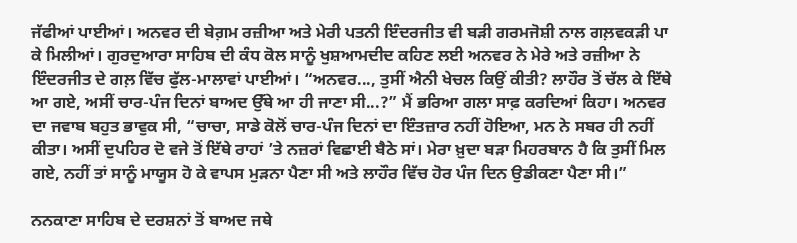ਜੱਫੀਆਂ ਪਾਈਆਂ। ਅਨਵਰ ਦੀ ਬੇਗ਼ਮ ਰਜ਼ੀਆ ਅਤੇ ਮੇਰੀ ਪਤਨੀ ਇੰਦਰਜੀਤ ਵੀ ਬੜੀ ਗਰਮਜੋਸ਼ੀ ਨਾਲ ਗਲ਼ਵਕੜੀ ਪਾ ਕੇ ਮਿਲੀਆਂ। ਗੁਰਦੁਆਰਾ ਸਾਹਿਬ ਦੀ ਕੰਧ ਕੋਲ ਸਾਨੂੰ ਖੁਸ਼ਆਮਦੀਦ ਕਹਿਣ ਲਈ ਅਨਵਰ ਨੇ ਮੇਰੇ ਅਤੇ ਰਜ਼ੀਆ ਨੇ ਇੰਦਰਜੀਤ ਦੇ ਗਲ਼ ਵਿੱਚ ਫੁੱਲ-ਮਾਲਾਵਾਂ ਪਾਈਆਂ। “ਅਨਵਰ..., ਤੁਸੀਂ ਐਨੀ ਖੇਚਲ ਕਿਉਂ ਕੀਤੀ? ਲਾਹੌਰ ਤੋਂ ਚੱਲ ਕੇ ਇੱਥੇ ਆ ਗਏ, ਅਸੀਂ ਚਾਰ-ਪੰਜ ਦਿਨਾਂ ਬਾਅਦ ਉੱਥੇ ਆ ਹੀ ਜਾਣਾ ਸੀ...?” ਮੈਂ ਭਰਿਆ ਗਲਾ ਸਾਫ਼ ਕਰਦਿਆਂ ਕਿਹਾ। ਅਨਵਰ ਦਾ ਜਵਾਬ ਬਹੁਤ ਭਾਵੁਕ ਸੀ, “ਚਾਚਾ, ਸਾਡੇ ਕੋਲੋਂ ਚਾਰ-ਪੰਜ ਦਿਨਾਂ ਦਾ ਇੰਤਜ਼ਾਰ ਨਹੀਂ ਹੋਇਆ, ਮਨ ਨੇ ਸਬਰ ਹੀ ਨਹੀਂ ਕੀਤਾ। ਅਸੀਂ ਦੁਪਹਿਰ ਦੋ ਵਜੇ ਤੋਂ ਇੱਥੇ ਰਾਹਾਂ ’ਤੇ ਨਜ਼ਰਾਂ ਵਿਛਾਈ ਬੈਠੇ ਸਾਂ। ਮੇਰਾ ਖ਼ੁਦਾ ਬੜਾ ਮਿਹਰਬਾਨ ਹੈ ਕਿ ਤੁਸੀਂ ਮਿਲ ਗਏ, ਨਹੀਂ ਤਾਂ ਸਾਨੂੰ ਮਾਯੂਸ ਹੋ ਕੇ ਵਾਪਸ ਮੁੜਨਾ ਪੈਣਾ ਸੀ ਅਤੇ ਲਾਹੌਰ ਵਿੱਚ ਹੋਰ ਪੰਜ ਦਿਨ ਉਡੀਕਣਾ ਪੈਣਾ ਸੀ।”

ਨਨਕਾਣਾ ਸਾਹਿਬ ਦੇ ਦਰਸ਼ਨਾਂ ਤੋਂ ਬਾਅਦ ਜਥੇ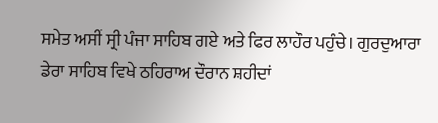ਸਮੇਤ ਅਸੀਂ ਸ੍ਰੀ ਪੰਜਾ ਸਾਹਿਬ ਗਏ ਅਤੇ ਫਿਰ ਲਾਹੌਰ ਪਹੁੰਚੇ। ਗੁਰਦੁਆਰਾ ਡੇਰਾ ਸਾਹਿਬ ਵਿਖੇ ਠਹਿਰਾਅ ਦੌਰਾਨ ਸ਼ਹੀਦਾਂ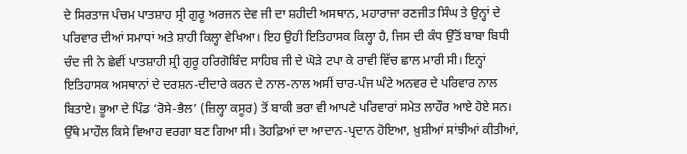ਦੇ ਸਿਰਤਾਜ ਪੰਚਮ ਪਾਤਸ਼ਾਹ ਸ੍ਰੀ ਗੁਰੂ ਅਰਜਨ ਦੇਵ ਜੀ ਦਾ ਸ਼ਹੀਦੀ ਅਸਥਾਨ, ਮਹਾਰਾਜਾ ਰਣਜੀਤ ਸਿੰਘ ਤੇ ਉਨ੍ਹਾਂ ਦੇ ਪਰਿਵਾਰ ਦੀਆਂ ਸਮਾਧਾਂ ਅਤੇ ਸ਼ਾਹੀ ਕਿਲ੍ਹਾ ਵੇਖਿਆ। ਇਹ ਉਹੀ ਇਤਿਹਾਸਕ ਕਿਲ੍ਹਾ ਹੈ, ਜਿਸ ਦੀ ਕੰਧ ਉੱਤੋਂ ਬਾਬਾ ਬਿਧੀ ਚੰਦ ਜੀ ਨੇ ਛੇਵੀਂ ਪਾਤਸ਼ਾਹੀ ਸ੍ਰੀ ਗੁਰੂ ਹਰਿਗੋਬਿੰਦ ਸਾਹਿਬ ਜੀ ਦੇ ਘੋੜੇ ਟਪਾ ਕੇ ਰਾਵੀ ਵਿੱਚ ਛਾਲ ਮਾਰੀ ਸੀ। ਇਨ੍ਹਾਂ ਇਤਿਹਾਸਕ ਅਸਥਾਨਾਂ ਦੇ ਦਰਸ਼ਨ-ਦੀਦਾਰੇ ਕਰਨ ਦੇ ਨਾਲ-ਨਾਲ ਅਸੀਂ ਚਾਰ-ਪੰਜ ਘੰਟੇ ਅਨਵਰ ਦੇ ਪਰਿਵਾਰ ਨਾਲ ਬਿਤਾਏ। ਭੂਆ ਦੇ ਪਿੰਡ ‘ਰੋਸੇ-ਭੈਲ’ (ਜ਼ਿਲ੍ਹਾ ਕਸੂਰ) ਤੋਂ ਬਾਕੀ ਭਰਾ ਵੀ ਆਪਣੇ ਪਰਿਵਾਰਾਂ ਸਮੇਤ ਲਾਹੌਰ ਆਏ ਹੋਏ ਸਨ। ਉੱਥੇ ਮਾਹੌਲ ਕਿਸੇ ਵਿਆਹ ਵਰਗਾ ਬਣ ਗਿਆ ਸੀ। ਤੋਹਫ਼ਿਆਂ ਦਾ ਆਦਾਨ-ਪ੍ਰਦਾਨ ਹੋਇਆ, ਖ਼ੁਸ਼ੀਆਂ ਸਾਂਝੀਆਂ ਕੀਤੀਆਂ,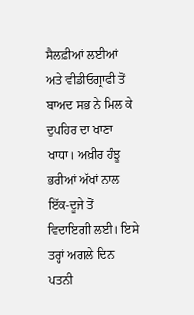ਸੈਲਫ਼ੀਆਂ ਲਈਆਂ ਅਤੇ ਵੀਡੀਓਗ੍ਰਾਫੀ ਤੋਂ ਬਾਅਦ ਸਭ ਨੇ ਮਿਲ ਕੇ ਦੁਪਹਿਰ ਦਾ ਖਾਣਾ ਖਾਧਾ। ਅਖ਼ੀਰ ਹੰਝੂ ਭਰੀਆਂ ਅੱਖਾਂ ਨਾਲ ਇੱਕ-ਦੂਜੇ ਤੋਂ ਵਿਦਾਇਗੀ ਲਈ। ਇਸੇ ਤਰ੍ਹਾਂ ਅਗਲੇ ਦਿਨ ਪਤਨੀ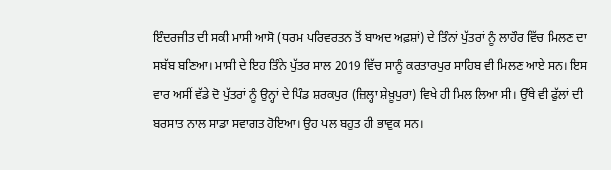ਇੰਦਰਜੀਤ ਦੀ ਸਕੀ ਮਾਸੀ ਆਸੋ (ਧਰਮ ਪਰਿਵਰਤਨ ਤੋਂ ਬਾਅਦ ਅਫ਼ਸ਼ਾਂ) ਦੇ ਤਿੰਨਾਂ ਪੁੱਤਰਾਂ ਨੂੰ ਲਾਹੌਰ ਵਿੱਚ ਮਿਲਣ ਦਾ ਸਬੱਬ ਬਣਿਆ। ਮਾਸੀ ਦੇ ਇਹ ਤਿੰਨੇ ਪੁੱਤਰ ਸਾਲ 2019 ਵਿੱਚ ਸਾਨੂੰ ਕਰਤਾਰਪੁਰ ਸਾਹਿਬ ਵੀ ਮਿਲਣ ਆਏ ਸਨ। ਇਸ ਵਾਰ ਅਸੀਂ ਵੱਡੇ ਦੋ ਪੁੱਤਰਾਂ ਨੂੰ ਉਨ੍ਹਾਂ ਦੇ ਪਿੰਡ ਸ਼ਰਕਪੁਰ (ਜ਼ਿਲ੍ਹਾ ਸ਼ੇਖ਼ੂਪੁਰਾ) ਵਿਖੇ ਹੀ ਮਿਲ ਲਿਆ ਸੀ। ਉੱਥੇ ਵੀ ਫੁੱਲਾਂ ਦੀ ਬਰਸਾਤ ਨਾਲ ਸਾਡਾ ਸਵਾਗਤ ਹੋਇਆ। ਉਹ ਪਲ ਬਹੁਤ ਹੀ ਭਾਵੁਕ ਸਨ।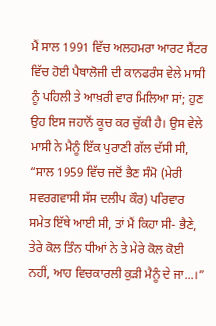ਮੈਂ ਸਾਲ 1991 ਵਿੱਚ ਅਲਹਮਰਾ ਆਰਟ ਸੈਂਟਰ ਵਿੱਚ ਹੋਈ ਪੈਥਾਲੋਜੀ ਦੀ ਕਾਨਫਰੰਸ ਵੇਲੇ ਮਾਸੀ ਨੂੰ ਪਹਿਲੀ ਤੇ ਆਖ਼ਰੀ ਵਾਰ ਮਿਲਿਆ ਸਾਂ; ਹੁਣ ਉਹ ਇਸ ਜਹਾਨੋਂ ਕੂਚ ਕਰ ਚੁੱਕੀ ਹੈ। ਉਸ ਵੇਲੇ ਮਾਸੀ ਨੇ ਮੈਨੂੰ ਇੱਕ ਪੁਰਾਣੀ ਗੱਲ ਦੱਸੀ ਸੀ, “ਸਾਲ 1959 ਵਿੱਚ ਜਦੋਂ ਭੈਣ ਸੰਮੋ (ਮੇਰੀ ਸਵਰਗਵਾਸੀ ਸੱਸ ਦਲੀਪ ਕੌਰ) ਪਰਿਵਾਰ ਸਮੇਤ ਇੱਥੇ ਆਈ ਸੀ, ਤਾਂ ਮੈਂ ਕਿਹਾ ਸੀ- ਭੈਣੇ, ਤੇਰੇ ਕੋਲ ਤਿੰਨ ਧੀਆਂ ਨੇ ਤੇ ਮੇਰੇ ਕੋਲ ਕੋਈ ਨਹੀਂ, ਆਹ ਵਿਚਕਾਰਲੀ ਕੁੜੀ ਮੈਨੂੰ ਦੇ ਜਾ...।”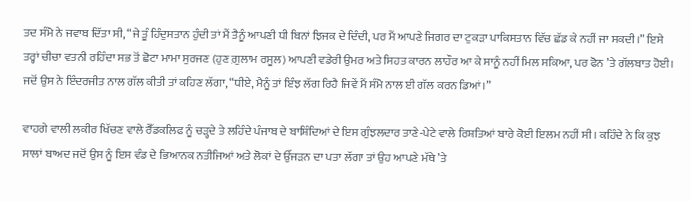ਤਦ ਸੰਮੋ ਨੇ ਜਵਾਬ ਦਿੱਤਾ ਸੀ, “ਜੇ ਤੂੰ ਹਿੰਦੁਸਤਾਨ ਹੁੰਦੀ ਤਾਂ ਮੈਂ ਤੈਨੂੰ ਆਪਣੀ ਧੀ ਬਿਨਾਂ ਝਿਜਕ ਦੇ ਦਿੰਦੀ, ਪਰ ਮੈਂ ਆਪਣੇ ਜਿਗਰ ਦਾ ਟੁਕੜਾ ਪਾਕਿਸਤਾਨ ਵਿੱਚ ਛੱਡ ਕੇ ਨਹੀਂ ਜਾ ਸਕਦੀ।” ਇਸੇ ਤਰ੍ਹਾਂ ਚੀਚਾ ਵਤਨੀ ਰਹਿੰਦਾ ਸਭ ਤੋਂ ਛੋਟਾ ਮਾਮਾ ਸੁਰਜਣ (ਹੁਣ ਗ਼ੁਲਾਮ ਰਸੂਲ) ਆਪਣੀ ਵਡੇਰੀ ਉਮਰ ਅਤੇ ਸਿਹਤ ਕਾਰਨ ਲਾਹੌਰ ਆ ਕੇ ਸਾਨੂੰ ਨਹੀਂ ਮਿਲ ਸਕਿਆ, ਪਰ ਫੋਨ ’ਤੇ ਗੱਲਬਾਤ ਹੋਈ। ਜਦੋਂ ਉਸ ਨੇ ਇੰਦਰਜੀਤ ਨਾਲ ਗੱਲ ਕੀਤੀ ਤਾਂ ਕਹਿਣ ਲੱਗਾ, “ਧੀਏ, ਮੈਨੂੰ ਤਾਂ ਇੰਝ ਲੱਗ ਰਿਹੈ ਜਿਵੇਂ ਮੈਂ ਸੰਮੋ ਨਾਲ ਈ ਗੱਲ ਕਰਨ ਡਿਆਂ।”

ਵਾਹਗੇ ਵਾਲੀ ਲਕੀਰ ਖਿੱਚਣ ਵਾਲੇ ਰੈੱਡਕਲਿਫ ਨੂੰ ਚੜ੍ਹਦੇ ਤੇ ਲਹਿੰਦੇ ਪੰਜਾਬ ਦੇ ਬਾਸ਼ਿੰਦਿਆਂ ਦੇ ਇਸ ਗੁੰਝਲਦਾਰ ਤਾਣੇ-ਪੇਟੇ ਵਾਲੇ ਰਿਸ਼ਤਿਆਂ ਬਾਰੇ ਕੋਈ ਇਲਮ ਨਹੀਂ ਸੀ। ਕਹਿੰਦੇ ਨੇ ਕਿ ਕੁਝ ਸਾਲਾਂ ਬਾਅਦ ਜਦੋਂ ਉਸ ਨੂੰ ਇਸ ਵੰਡ ਦੇ ਭਿਆਨਕ ਨਤੀਜਿਆਂ ਅਤੇ ਲੋਕਾਂ ਦੇ ਉੱਜੜਨ ਦਾ ਪਤਾ ਲੱਗਾ ਤਾਂ ਉਹ ਆਪਣੇ ਮੱਥੇ ’ਤੇ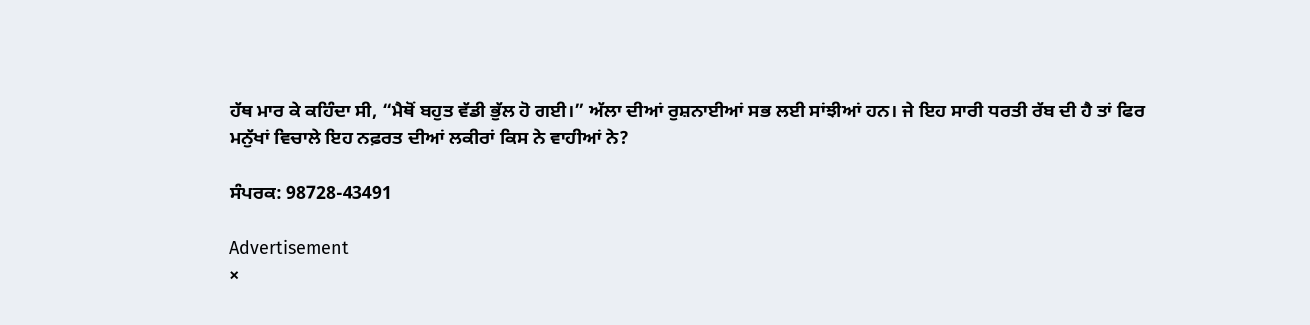ਹੱਥ ਮਾਰ ਕੇ ਕਹਿੰਦਾ ਸੀ, “ਮੈਥੋਂ ਬਹੁਤ ਵੱਡੀ ਭੁੱਲ ਹੋ ਗਈ।” ਅੱਲਾ ਦੀਆਂ ਰੁਸ਼ਨਾਈਆਂ ਸਭ ਲਈ ਸਾਂਝੀਆਂ ਹਨ। ਜੇ ਇਹ ਸਾਰੀ ਧਰਤੀ ਰੱਬ ਦੀ ਹੈ ਤਾਂ ਫਿਰ ਮਨੁੱਖਾਂ ਵਿਚਾਲੇ ਇਹ ਨਫ਼ਰਤ ਦੀਆਂ ਲਕੀਰਾਂ ਕਿਸ ਨੇ ਵਾਹੀਆਂ ਨੇ?

ਸੰਪਰਕ: 98728-43491

Advertisement
×